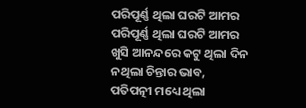ପରିପୂର୍ଣ୍ଣ ଥିଲା ଘରଟି ଆମର
ପରିପୂର୍ଣ୍ଣ ଥିଲା ଘରଟି ଆମର
ଖୁସି ଆନନ୍ଦରେ କଟୁ ଥିଲା ଦିନ
ନଥିଲା ଚିନ୍ତାର ଭାବ,
ପତିପତ୍ନୀ ମଧ୍ୟେ ଥିଲା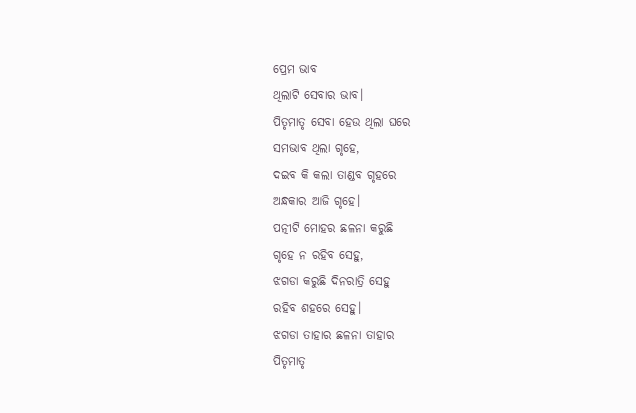ପ୍ରେମ ଭାବ
ଥିଲାଟି ସେବାର ଭାବ।
ପିତୃମାତୃ ସେବା ହେଉ ଥିଲା ଘରେ
ସମଭାବ ଥିଲା ଗୃହେ,
ଦଇବ କି କଲା ତାଣ୍ଡବ ଗୃହରେ
ଅନ୍ଧକାର ଆଜି ଗୃହେ।
ପତ୍ନୀଟି ମୋହର ଛଳନା କରୁଛି
ଗୃହେ ନ ରହିବ ସେହୁ,
ଝଗଡା କରୁଛି ଦିନରାତ୍ରି ସେହୁ
ରହିବ ଶହରେ ସେହୁ।
ଝଗଡା ତାହାର ଛଳନା ତାହାର
ପିତୃମାତୃ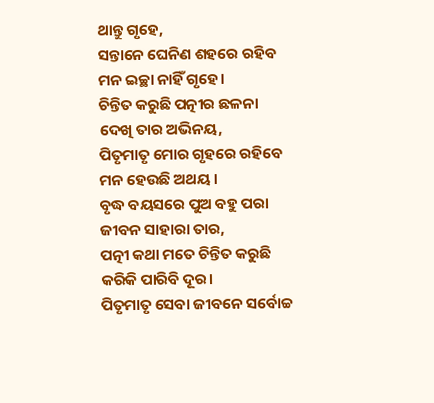ଥାନ୍ତୁ ଗୃହେ,
ସନ୍ତାନେ ଘେନିଣ ଶହରେ ରହିବ
ମନ ଇଚ୍ଛା ନାହିଁ ଗୃହେ।
ଚିନ୍ତିତ କରୁଛି ପତ୍ନୀର ଛଳନା
ଦେଖି ତାର ଅଭିନୟ,
ପିତୃମାତୃ ମୋର ଗୃହରେ ରହିବେ
ମନ ହେଉଛି ଅଥୟ।
ବୃଦ୍ଧ ବୟସରେ ପୁଅ ବହୁ ପରା
ଜୀବନ ସାହାରା ତାର,
ପତ୍ନୀ କଥା ମତେ ଚିନ୍ତିତ କରୁଛି
କରିକି ପାରିବି ଦୂର।
ପିତୃମାତୃ ସେବା ଜୀବନେ ସର୍ବୋଚ୍ଚ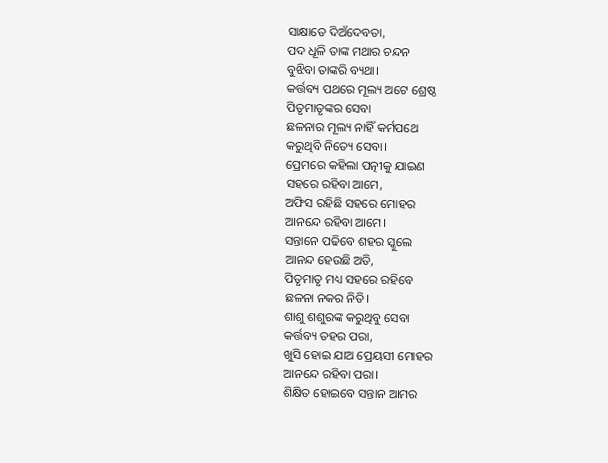ସାକ୍ଷାତେ ଦିଅଁଦେବତା,
ପଦ ଧୂଳି ତାଙ୍କ ମଥାର ଚନ୍ଦନ
ବୁଝିବା ତାଙ୍କରି ବ୍ୟଥା।
କର୍ତ୍ତବ୍ୟ ପଥରେ ମୂଲ୍ୟ ଅଟେ ଶ୍ରେଷ୍ଠ
ପିତୃମାତୃଙ୍କର ସେବା
ଛଳନାର ମୂଲ୍ୟ ନାହିଁ କର୍ମପଥେ
କରୁଥିବି ନିତ୍ୟେ ସେବା।
ପ୍ରେମରେ କହିଲା ପତ୍ନୀକୁ ଯାଇଣ
ସହରେ ରହିବା ଆମେ,
ଅଫିସ ରହିଛି ସହରେ ମୋହର
ଆନନ୍ଦେ ରହିବା ଆମେ।
ସନ୍ତାନେ ପଢିବେ ଶହର ସ୍କୁଲେ
ଆନନ୍ଦ ହେଉଛି ଅତି,
ପିତୃମାତୃ ମଧ୍ୟ ସହରେ ରହିବେ
ଛଳନା ନକର ନିତି।
ଶାଶୁ ଶଶୁରଙ୍କ କରୁଥିବୁ ସେବା
କର୍ତ୍ତବ୍ୟ ତହର ପରା,
ଖୁସି ହୋଇ ଯାଅ ପ୍ରେୟସୀ ମୋହର
ଆନନ୍ଦେ ରହିବା ପରା।
ଶିକ୍ଷିତ ହୋଇବେ ସନ୍ତାନ ଆମର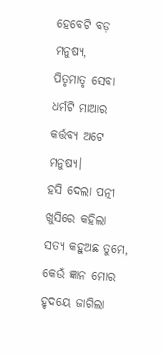ହେବେଟି ବଡ଼ ମନୁଷ୍ୟ,
ପିତୃମାତୃ ସେବା ଧର୍ମଟି ମାଆର
କର୍ତ୍ତବ୍ୟ ଅଟେ ମନୁଷ୍ୟ।
ହସି ଦେଲା ପତ୍ନୀ ଖୁସିରେ କହିଲା
ସତ୍ୟ କହୁଅଛ ତୁମେ,
କେଉଁ ଜ୍ଞାନ ମୋର ହୃଦୟେ ଜାଗିଲା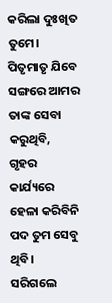କରିଲା ଦୁଃଖିତ ତୁମେ।
ପିତୃମାତୃ ଯିବେ ସଙ୍ଗରେ ଆମର
ତାଙ୍କ ସେବା କରୁଥିବି,
ଗୃହର କାର୍ଯ୍ୟରେ ହେଳା କରିବିନି
ପଦ ତୁମ ସେବୁ ଥିବି।
ସରିଗଲେ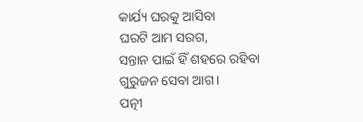କାର୍ଯ୍ୟ ଘରକୁ ଆସିବା
ଘରଟି ଆମ ସରଗ,
ସନ୍ତାନ ପାଇଁ ହିଁ ଶହରେ ରହିବା
ଗୁରୁଜନ ସେବା ଆଗ।
ପତ୍ନୀ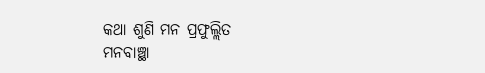କଥା ଶୁଣି ମନ ପ୍ରଫୁଲ୍ଲିତ
ମନବାଞ୍ଛା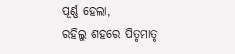ପୂର୍ଣ୍ଣ ହେଲା,
ରହିଲୁ ଶହରେ ପିତୃମାତୃ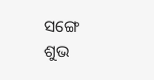ସଙ୍ଗେ
ଶୁଭ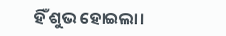ହିଁ ଶୁଭ ହୋଇଲା।